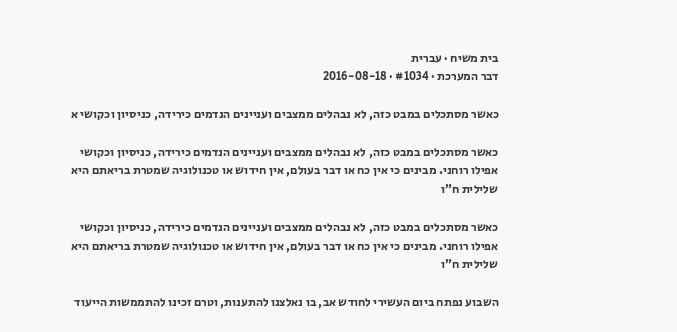בית משיח · עברית
דבר המערכת · #1034 · 2016-08-18

כאשר מסתכלים במבט כזה, לא נבהלים ממצבים ועניינים הנדמים כירידה, כניסיון וכקושי א

כאשר מסתכלים במבט כזה, לא נבהלים ממצבים ועניינים הנדמים כירידה, כניסיון וכקושי אפילו רוחני. מבינים כי אין כח או דבר בעולם, אין חידוש או טכנולוגיה שמטרת בריאתם היא שלילית ח”ו

כאשר מסתכלים במבט כזה, לא נבהלים ממצבים ועניינים הנדמים כירידה, כניסיון וכקושי אפילו רוחני. מבינים כי אין כח או דבר בעולם, אין חידוש או טכנולוגיה שמטרת בריאתם היא שלילית ח”ו

השבוע נפתח ביום העשירי לחודש אב, בו נאלצנו להתענות, וטרם זכינו להתממשות הייעוד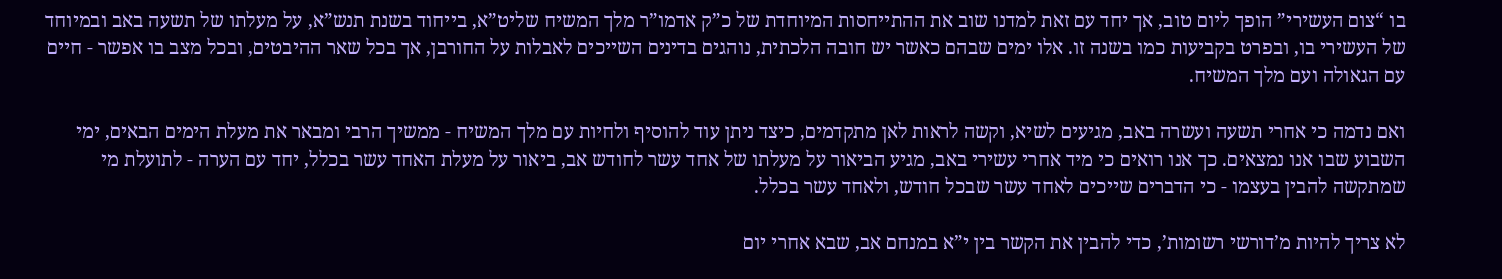בו “צום העשירי” הופך ליום טוב, אך יחד עם זאת למדנו שוב את ההתייחסות המיוחדת של כ”ק אדמו”ר מלך המשיח שליט”א, בייחוד בשנת תנש”א, על מעלתו של תשעה באב ובמיוחד של העשירי בו, ובפרט בקביעות כמו בשנה זו. אלו ימים שבהם כאשר יש חובה הלכתית, נוהגים בדינים השייכים לאבלות על החורבן, אך בכל שאר ההיבטים, ובכל מצב בו אפשר - חיים עם הגאולה ועם מלך המשיח.

ואם נדמה כי אחרי תשעה ועשרה באב, מגיעים לשיא, וקשה לראות לאן מתקדמים, כיצד ניתן עוד להוסיף ולחיות עם מלך המשיח - ממשיך הרבי ומבאר את מעלת הימים הבאים, ימי השבוע שבו אנו נמצאים. כך אנו רואים כי מיד אחרי עשירי באב, מגיע הביאור על מעלתו של אחד עשר לחודש אב, ביאור על מעלת האחד עשר בכלל, יחד עם הערה - לתועלת מי שמתקשה להבין בעצמו - כי הדברים שייכים לאחד עשר שבכל חודש, ולאחד עשר בכלל.

לא צריך להיות מ’דורשי רשומות’, כדי להבין את הקשר בין י”א במנחם אב, שבא אחרי יום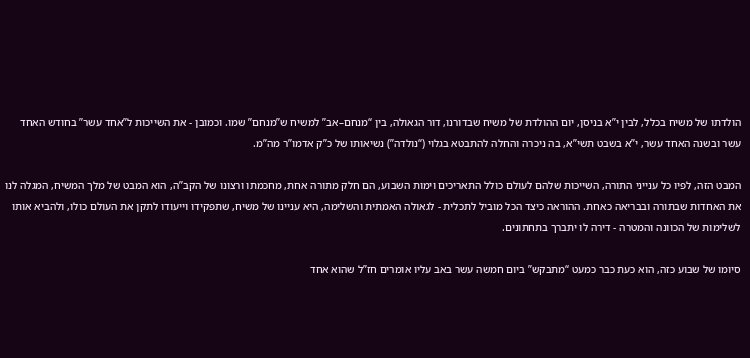הולדתו של משיח בכלל, לבין י”א בניסן, יום ההולדת של משיח שבדורנו, דור הגאולה, בין “מנחם–אב” למשיח ש”מנחם” שמו. וכמובן - את השייכות ל”אחד עשר” בחודש האחד עשר ובשנה האחד עשר, י”א בשבט תשי”א, בה ניכרה והחלה להתבטא בגלוי (“נולדה”) נשיאותו של כ”ק אדמו”ר מה”מ.

המבט הזה, לפיו כל ענייני התורה, השייכות שלהם לעולם כולל התאריכים וימות השבוע, הם חלק מתורה אחת, מחכמתו ורצונו של הקב”ה, הוא המבט של מלך המשיח, המגלה לנו את האחדות שבתורה ובבריאה כאחת. ההוראה כיצד הכל מוביל לתכלית - לגאולה האמתית והשלימה, היא עניינו של משיח, שתפקידו וייעודו לתקן את העולם כולו, ולהביא אותו לשלימות של הכוונה והמטרה - דירה לו יתברך בתחתונים.

סיומו של שבוע כזה, הוא כעת כבר כמעט “מתבקש” ביום חמשה עשר באב עליו אומרים חז”ל שהוא אחד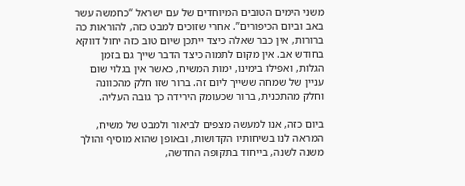משני הימים הטובים המיוחדים של עם ישראל “כחמשה עשר באב וביום הכיפורים”. אחרי שזוכים למבט כזה, להוראות כה ברורות, אין כבר שאלה כיצד ייתכן שיום טוב כזה יחול דווקא בחודש אב. אין מקום לתמוה כיצד הדבר שייך גם בזמן הגלות, ואפילו בימינו, ימות המשיח, כאשר אין בגלוי שום עניין של שמחה ששייך ליום זה. ברור שזו חלק מהכוונה וחלק מהתכנית, ברור שכעומק הירידה כך גובה העליה.

ביום כזה, אנו למעשה מצפים לביאור ולמבט של משיח, המראה לנו בשיחותיו הקדושות, ובאופן שהוא מוסיף והולך משנה לשנה, בייחוד בתקופה החדשה,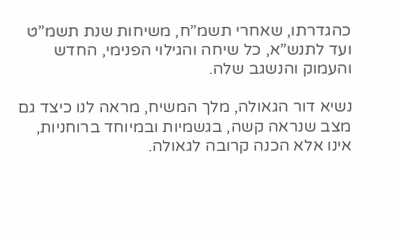כהגדרתו, שאחרי תשמ”ח, משיחות שנת תשמ”ט ועד לתנש”א, כל שיחה והגילוי הפנימי, החדש והעמוק והנשגב שלה.

נשיא דור הגאולה, מלך המשיח, מראה לנו כיצד גם מצב שנראה קשה, בגשמיות ובמיוחד ברוחניות, אינו אלא הכנה קרובה לגאולה.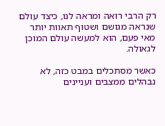רק הרבי רואה ומראה לנו, כיצד עולם שנראה מגושם ושטוף תאוות יותר מאי פעם, הוא למעשה עולם המוכן לגאולה.

כאשר מסתכלים במבט כזה, לא נבהלים ממצבים ועניינים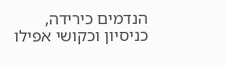הנדמים כירידה, כניסיון וכקושי אפילו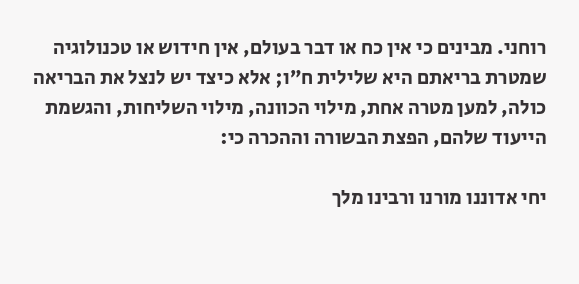רוחני. מבינים כי אין כח או דבר בעולם, אין חידוש או טכנולוגיה שמטרת בריאתם היא שלילית ח”ו; אלא כיצד יש לנצל את הבריאה כולה, למען מטרה אחת, מילוי הכוונה, מילוי השליחות, והגשמת הייעוד שלהם, הפצת הבשורה וההכרה כי:

יחי אדוננו מורנו ורבינו מלך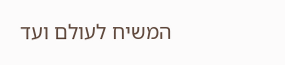המשיח לעולם ועד